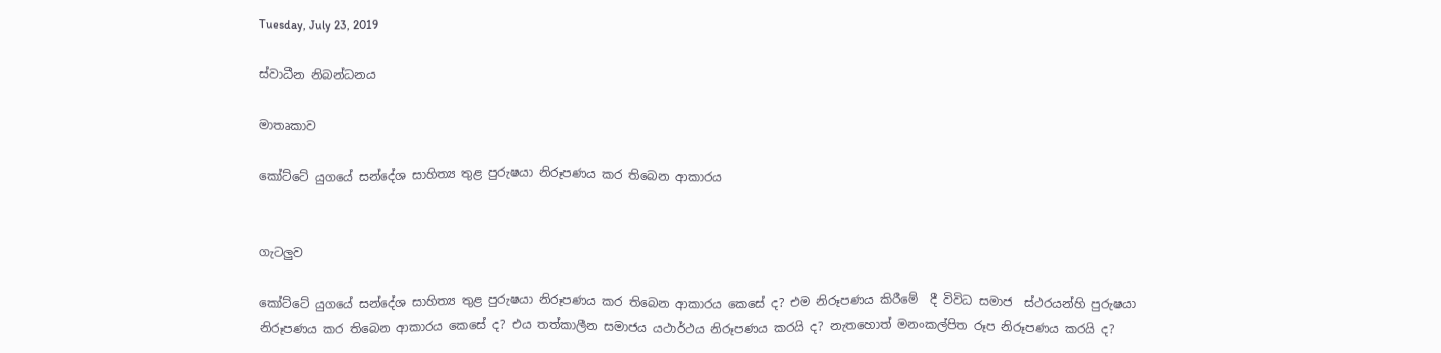Tuesday, July 23, 2019

ස්වාධීන නිබන්ධනය

මාතෘකාව

කෝට්ටේ යුගයේ සන්දේශ සාහිත්‍ය තුළ පුරුෂයා නිරූපණය කර තිබෙන ආකාරය


ගැටලුව

කෝට්ටේ යුගයේ සන්දේශ සාහිත්‍ය තුළ පුරුෂයා නිරූපණය කර තිබෙන ආකාරය කෙසේ ද? එම නිරූපණය කිරීමේ  දී විවිධ සමාජ  ස්ථරයන්හි පුරුෂයා නිරූපණය කර තිබෙන ආකාරය කෙසේ ද? එය තත්කාලීන සමාජය යථාර්ථය නිරූපණය කරයි ද? නැතහොත් මනංකල්පිත රූප නිරූපණය කරයි ද?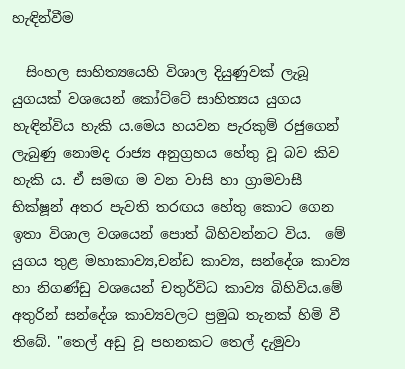හැඳින්වීම

  සිංහල සාහිත්‍යයෙහි විශාල දියුණුවක් ලැබූ යුගයක් වශයෙන් කෝට්ටේ සාහිත්‍යය යුගය හැඳින්විය හැකි ය.මෙය හයවන පැරකුම් රජුගෙන් ලැබුණු නොමද රාජ්‍ය අනුග්‍රහය හේතු වූ බව කිව  හැකි ය. ඒ සමඟ ම වන වාසි හා ග්‍රාමවාසී භික්ෂූන් අතර පැවති තරඟය හේතු කොට ගෙන ඉතා විශාල වශයෙන් පොත් බිහිවන්නට විය.  මේ යුගය තුළ මහාකාව්‍ය,චන්ඩ කාව්‍ය, සන්දේශ කාව්‍ය හා නිගණ්ඩු වශයෙන් චතුර්විධ කාව්‍ය බිහිවිය.මේ අතුරින් සන්දේශ කාව්‍යවලට ප්‍රමුඛ තැනක් හිමි වී තිබේ. "තෙල් අඩු වූ පහනකට තෙල් දැමුවා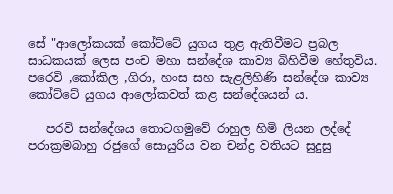සේ "ආලෝකයක් කෝට්ටේ යුගය තුළ ඇතිවීමට ප්‍රබල සාධකයක් ලෙස පංච මහා සන්දේශ කාව්‍ය බිහිවීම හේතුවිය. පරෙවි ,කෝකිල ,ගිරා, හංස සහ සැළලිහිණි සන්දේශ කාව්‍ය කෝට්ටේ යුගය ආලෝකවත් කළ සන්දේශයන් ය.

   පරවි සන්දේශය තොටගමුවේ රාහුල හිමි ලියන ලද්දේ පරාක්‍රමබාහු රජුගේ සොයුරිය වන චන්ද්‍ර වතියට සුදුසු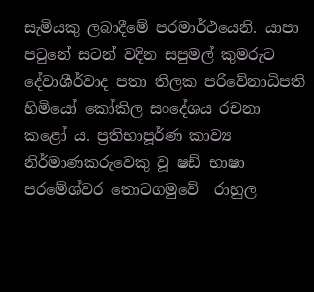සැමියකු ලබාදීමේ පරමාර්ථයෙනි. යාපා පටුනේ සටන් වදින සපුමල් කුමරුට දේවාශීර්වාද පතා තිලක පරිවේනාධිපති හිමියෝ කෝකිල සංදේශය රචනා කළෝ ය. ප්‍රතිභාපූර්ණ කාව්‍ය නිර්මාණකරුවෙකු වූ ෂඩ් භාෂා පරමේශ්වර තොටගමුවේ  රාහුල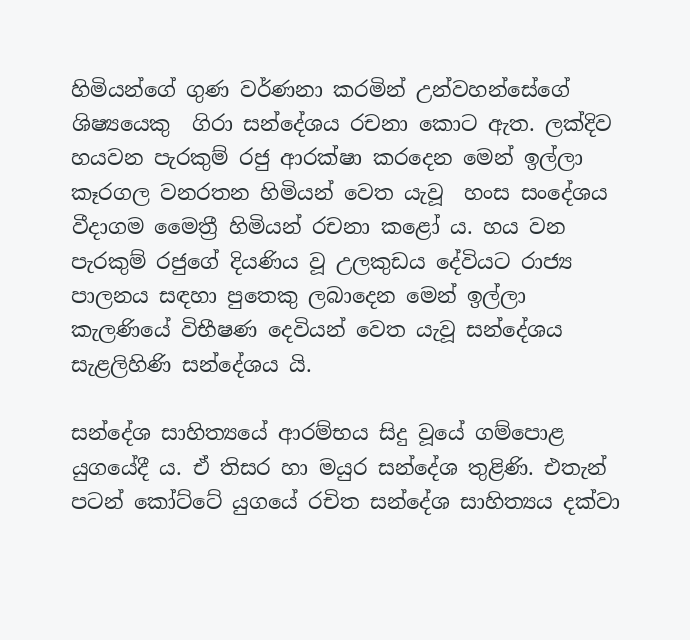හිමියන්ගේ ගුණ වර්ණනා කරමින් උන්වහන්සේගේ ශිෂ්‍යයෙකු  ගිරා සන්දේශය රචනා කොට ඇත. ලක්දිව හයවන පැරකුම් රජු ආරක්ෂා කරදෙන මෙන් ඉල්ලා කෑරගල වනරතන හිමියන් වෙත යැවූ  හංස සංදේශය වීදාගම මෛත්‍රී හිමියන් රචනා කළෝ ය. හය වන පැරකුම් රජුගේ දියණිය වූ උලකුඩය දේවියට රාජ්‍ය පාලනය සඳහා පුතෙකු ලබාදෙන මෙන් ඉල්ලා කැලණියේ විභීෂණ දෙවියන් වෙත යැවූ සන්දේශය  සැළලිහිණි සන්දේශය යි.

සන්දේශ සාහිත්‍යයේ ආරම්භය සිදු වූයේ ගම්පොළ යුගයේදී ය. ඒ තිසර හා මයුර සන්දේශ තුළිණි. එතැන් පටන් කෝට්ටේ යුගයේ රචිත සන්දේශ සාහිත්‍යය දක්වා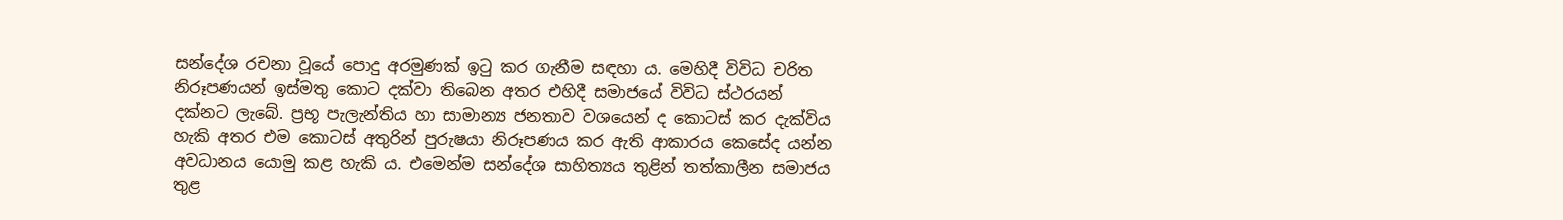සන්දේශ රචනා වූයේ පොදු අරමුණක් ඉටු කර ගැනීම සඳහා ය. මෙහිදී විවිධ චරිත නිරූපණයන් ඉස්මතු කොට දක්වා තිබෙන අතර එහිදී සමාජයේ විවිධ ස්ථරයන් දක්නට ලැබේ. ප්‍රභූ පැලැන්තිය හා සාමාන්‍ය ජනතාව වශයෙන් ද කොටස් කර දැක්විය හැකි අතර එම කොටස් අතුරින් පුරුෂයා නිරූපණය කර ඇති ආකාරය කෙසේද යන්න අවධානය යොමු කළ හැකි ය. එමෙන්ම සන්දේශ සාහිත්‍යය තුළින් තත්කාලීන සමාජය තුළ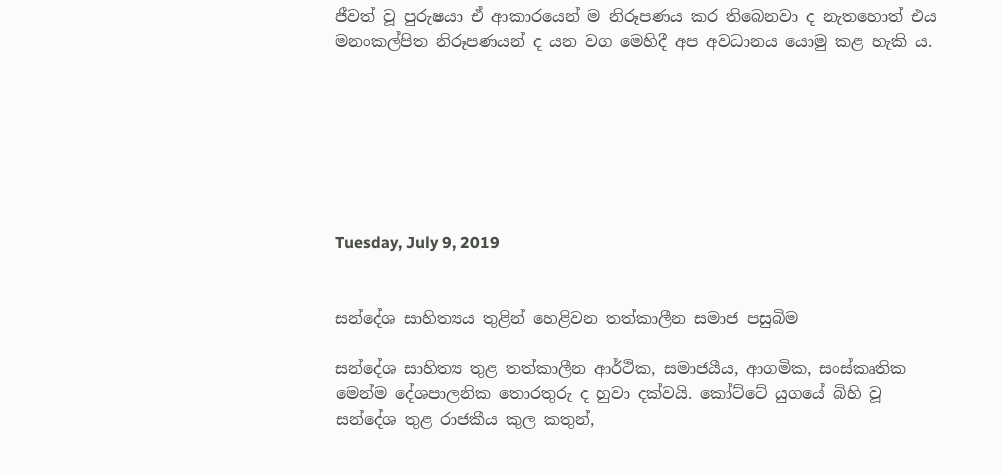ජීවත් වූ පුරුෂයා ඒ ආකාරයෙන් ම නිරූපණය කර තිබෙනවා ද නැතහොත් එය මනංකල්පිත නිරූපණයන් ද යන වග මෙහිදී අප අවධානය යොමු කළ හැකි ය.







Tuesday, July 9, 2019


සන්දේශ සාහිත්‍යය තුළින් හෙළිවන තත්කාලීන සමාජ පසුබිම

සන්දේශ සාහිත්‍ය තුළ තත්කාලීන ආර්ථික, සමාජයීය, ආගමික, සංස්කෘතික මෙන්ම දේශපාලනික තොරතුරු ද හුවා දක්වයි. කෝට්ටේ යුගයේ බිහි වූ සන්දේශ තුළ රාජකීය කුල කතුන්,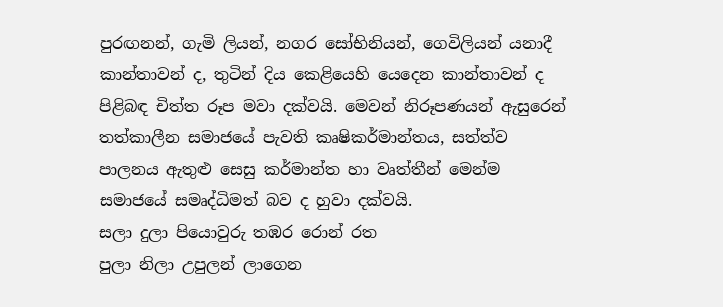පුරඟනන්, ගැමි ලියන්, නගර සෝභිනියන්, ගෙවිලියන් යනාදී කාන්තාවන් ද, තුටින් දිය කෙළියෙහි යෙදෙන කාන්තාවන් ද පිළිබඳ චිත්ත රූප මවා දක්වයි. මෙවන් නිරූපණයන් ඇසුරෙන් තත්කාලීන සමාජයේ පැවති කෘෂිකර්මාන්තය, සත්ත්ව පාලනය ඇතුළු සෙසු කර්මාන්ත හා වෘත්තීන් මෙන්ම සමාජයේ සමෘද්ධිමත් බව ද හුවා දක්වයි.
සලා දුලා පියොවුරු තඹර රොන් රත
පුලා නිලා උපුලන් ලාගෙන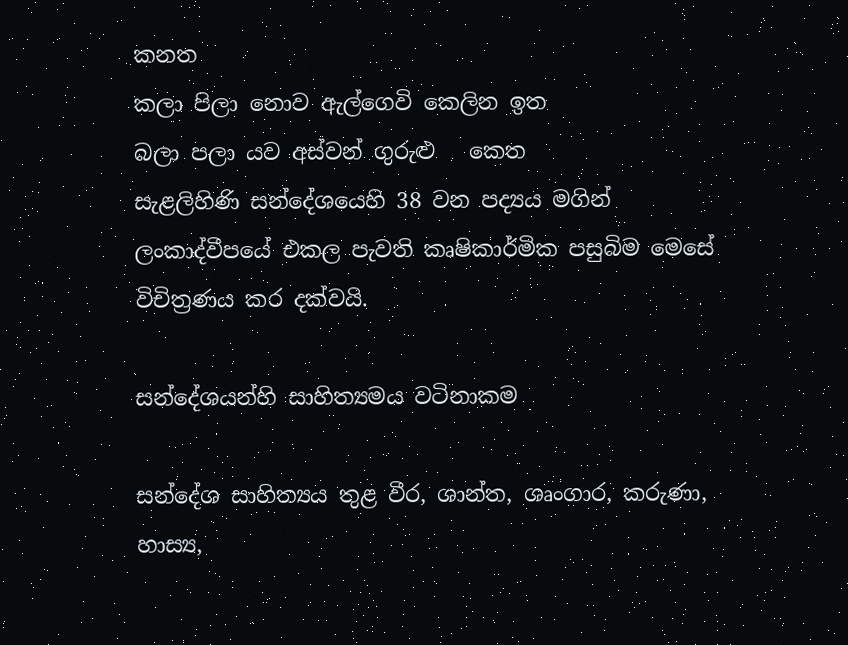කනත
කලා පිලා නොව ඇල්ගෙවි කෙලින ඉත
බලා පලා යව අස්වන් ගුරුළු   කෙත
සැළලිහිණි සන්දේශයෙහි 38 වන පද්‍යය මගින් ලංකාද්වීපයේ එකල පැවති කෘෂිකාර්මික පසුබිම මෙසේ විචිත්‍රණය කර දක්වයි.

සන්දේශයන්හි සාහිත්‍යමය වටිනාකම

සන්දේශ සාහිත්‍යය තුළ වීර, ශාන්ත, ශෘංගාර, කරුණා, හාස්‍ය,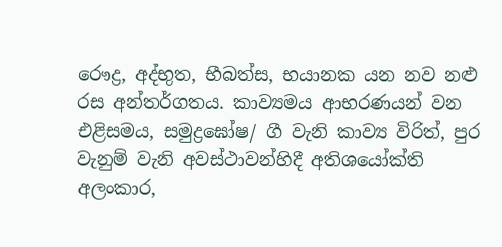රෞද්‍ර, අද්භුත, භීබත්ස, භයානක යන නව නළු රස අන්තර්ගතය. කාව්‍යමය ආභරණයන් වන එළිසමය, සමුද්‍රඝෝෂ/ ගී වැනි කාව්‍ය විරිත්, පුර වැනුම් වැනි අවස්ථාවන්හිදී අතිශයෝක්ති අලංකාර,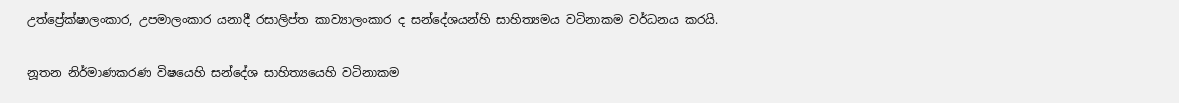උත්ප්‍රේක්ෂාලංකාර, උපමාලංකාර යනාදී රසාලිප්ත කාව්‍යාලංකාර ද සන්දේශයන්හි සාහිත්‍යමය වටිනාකම වර්ධනය කරයි.

නූතන නිර්මාණකරණ විෂයෙහි සන්දේශ සාහිත්‍යයෙහි වටිනාකම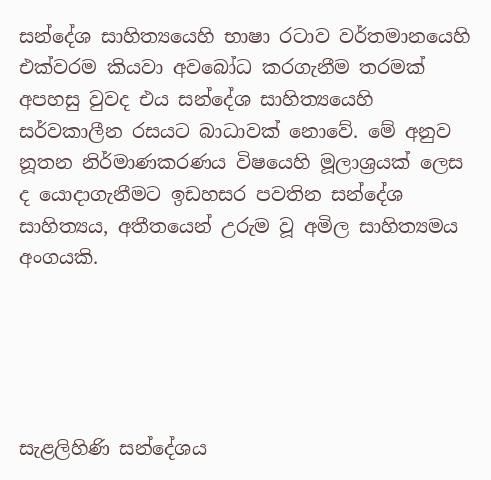සන්දේශ සාහිත්‍යයෙහි භාෂා රටාව වර්තමානයෙහි එක්වරම කියවා අවබෝධ කරගැනීම තරමක් අපහසු වුවද එය සන්දේශ සාහිත්‍යයෙහි සර්වකාලීන රසයට බාධාවක් නොවේ. මේ අනුව නූතන නිර්මාණකරණය විෂයෙහි මූලාශ්‍රයක් ලෙස ද යොදාගැනීමට ඉඩහසර පවතින සන්දේශ සාහිත්‍යය, අතීතයෙන් උරුම වූ අමිල සාහිත්‍යමය අංගයකි.





සැළලිහිණි සන්දේශය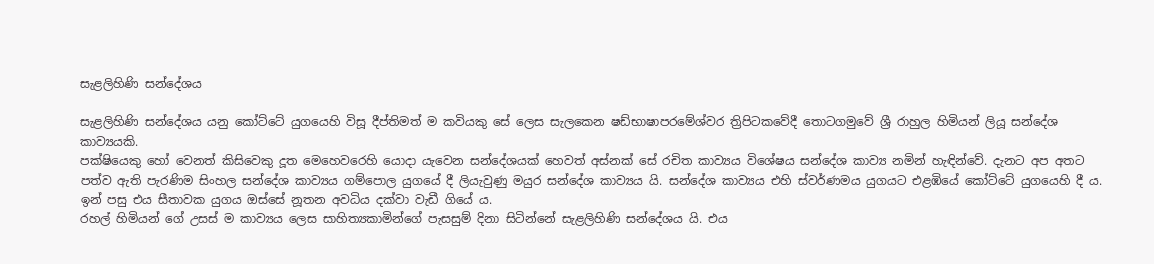සැළලිහිණි සන්දේශය

සැළලිහිණි සන්දේශය යනු කෝට්ටේ යුගයෙහි විසූ දීප්තිමත් ම කවියකු සේ ලෙස සැලකෙන ෂඩ්භාෂාපර‍මේශ්වර ත්‍රිපිටකවේදී තොටගමුවේ ශ්‍රී රාහුල හිමියන් ලියූ සන්දේශ කාව්‍යයකි.
පක්ෂියෙකු හෝ වෙනත් කිසිවෙකු දූත මෙහෙවරෙහි යොදා‍ යැවෙන සන්දේශයක් හෙවත් අස්නක් සේ රචිත කාව්‍යය විශේෂය සන්දේශ කාව්‍ය නමින් ‍හැඳින්වේ. දැන‍ට අප අත‍ට පත්ව ඇති පැරණිම සිංහල සන්දේශ කාව්‍යය ගම්පොල යු‍ගයේ දී ලියැවුණු මයුර සන්දේශ කාව්‍යය යි. සන්දේශ කාව්‍යය එහි ස්වර්ණමය යුගයට එළඹියේ කෝට්ටේ යුගයෙහි දී ය. ඉන් පසු එය සීතාවක යු‍ගය ඔස්සේ නූතන අවධිය දක්වා වැඩී ගියේ ය.
රහල් හිමියන් ගේ උසස් ම කාව්‍යය‍ ලෙස සාහිත්‍යකාමින්ගේ පැසසුම් දිනා සි‍‍ටින්නේ සැළලිහිණි සන්දේශය යි. එය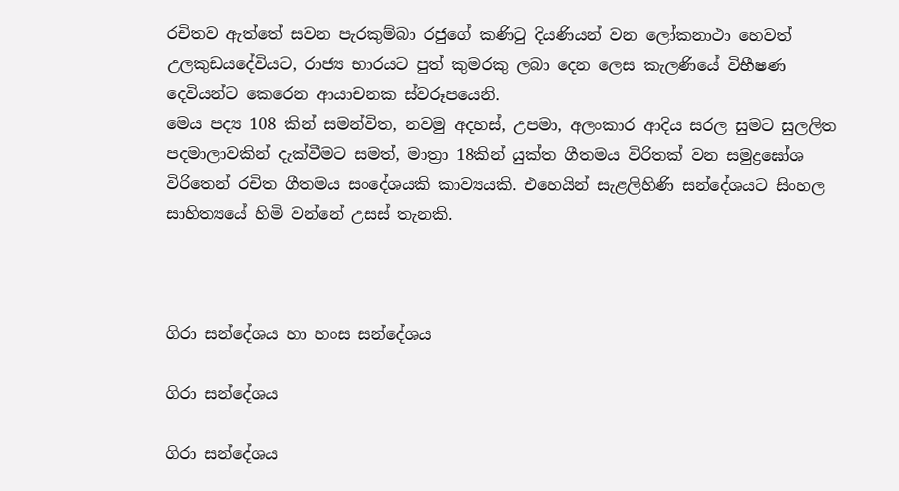රචිතව ඇත්තේ සවන පැරකුම්බා රජුගේ කණිටු දියණියන් වන ලෝකනාථා හෙවත් උලකුඩයදේවියට, රාජ්‍ය භාරයට පුත් කුමරකු ලබා දෙන ලෙස කැලණියේ විභීෂණ දෙවියන්ට කෙරෙන ආයාචනක ස්වරූපයෙනි.
මෙය ‍පද්‍ය 108 කින් සමන්විත, නවමු අදහස්, උපමා, අලංකාර ආදිය සරල සුමට සුලලිත පදමාලාවකින් දැක්වීමට සමත්, මාත්‍රා 18කින් යුක්ත ගීතමය විරිතක් වන සමුද්‍රඝෝශ විරිතෙන් රචිත ගීතමය සංදේශයකි කාව්‍යය‍කි. එහෙයින් සැළලිහිණි සන්දේශයට සිංහල සාහිත්‍යයේ හිමි වන්නේ උසස් තැනකි.



ගිරා සන්දේශය හා හංස සන්දේශය

ගිරා සන්දේශය

ගිරා සන්දේශය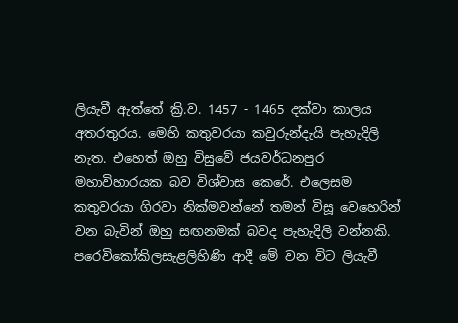ලියැවී ඇත්තේ ක්‍රි.ව. 1457 - 1465 දක්වා කාලය අතරතුරය. මෙහි කතුවරයා කවුරුන්දැයි පැහැදිලි නැත. එහෙත් ඔහු විසුවේ ජයවර්ධනපුර මහාවිහාරයක බව විශ්වාස කෙරේ. එලෙසම කතුවරයා ගිරවා නික්මවන්නේ තමන් විසූ වෙහෙරින් වන බැවින් ඔහු සඟනමක් බවද පැහැදිලි වන්නකි. පරෙවිකෝකිලසැළලිහිණි ආදී මේ වන විට ලියැවී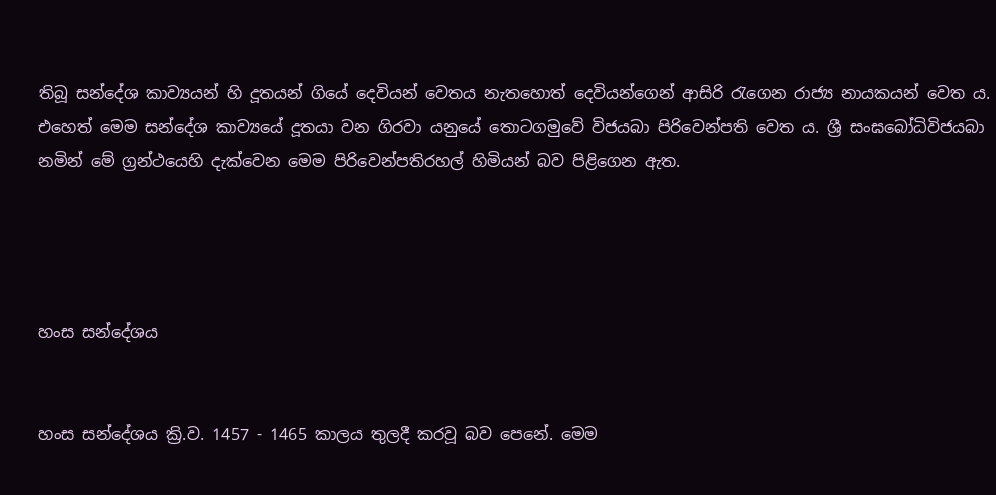තිබූ සන්දේශ කාව්‍යයන් හි දූතයන් ගියේ දෙවියන් වෙතය නැතහොත් දෙවියන්ගෙන් ආසිරි රැගෙන රාජ්‍ය නායකයන් වෙත ය. එහෙත් මෙම සන්දේශ කාව්‍යයේ දූතයා වන ගිරවා යනුයේ තොටගමුවේ විජයබා පිරිවෙන්පති වෙත ය. ශ්‍රී සංඝබෝධිවිජයබා නමින් මේ ග්‍රන්ථයෙහි දැක්වෙන මෙම පිරිවෙන්පතිරහල් හිමියන් බව පිළිගෙන ඇත.




හංස සන්දේශය


හංස සන්දේශය ක්‍රි.ව. 1457 - 1465 කාලය තුලදී කරවූ බව පෙනේ. මෙම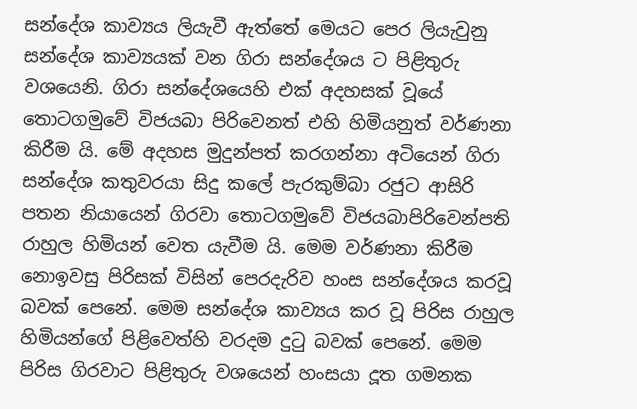සන්දේශ කාව්‍යය ලියැවී ඇත්තේ මෙයට පෙර ලියැවුනු සන්දේශ කාව්‍යයක් වන ගිරා සන්දේශය ට පිළිතුරු වශයෙනි. ගිරා සන්දේශයෙහි එක් අදහසක් වූයේ තොටගමුවේ විජයබා පිරිවෙනත් එහි හිමියනුත් වර්ණනා කිරීම යි. මේ අදහස මුදුන්පත් කරගන්නා අටියෙන් ගිරා සන්දේශ කතුවරයා සිදු කලේ පැරකුම්බා රජුට ආසිරි පතන නියායෙන් ගිරවා තොටගමුවේ විජයබාපිරිවෙන්පති රාහුල හිමියන් වෙත යැවීම යි. මෙම වර්ණනා කිරීම නොඉවසු පිරිසක් විසින් පෙරදැරිව හංස සන්දේශය කරවූ බවක් පෙනේ. මෙම සන්දේශ කාව්‍යය කර වූ පිරිස රාහුල හිමියන්ගේ පිළිවෙත්හි වරදම දුටු බවක් පෙනේ. මෙම පිරිස ගිරවාට පිළිතුරු වශයෙන් හංසයා දූත ගමනක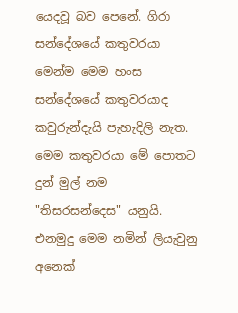යෙදවූ බව පෙනේ. ගිරා සන්දේශයේ කතුවරයා මෙන්ම මෙම හංස සන්දේශයේ කතුවරයාද කවුරුන්දැයි පැහැදිලි නැත. මෙම කතුවරයා මේ පොතට දුන් මුල් නම "තිසරසන්දෙස" යනුයි. එනමුදු මෙම නමින් ලියැවුනු අනෙක්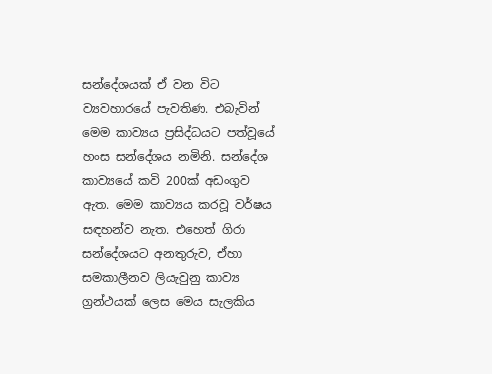සන්දේශයක් ඒ වන විට ව්‍යවහාරයේ පැවතිණ. එබැවින් මෙම කාව්‍යය ප්‍රසිද්ධයට පත්වූයේ හංස සන්දේශය නමිනි. සන්දේශ කාව්‍යයේ කවි 200ක් අඩංගුව ඇත. මෙම කාව්‍යය කරවූ වර්ෂය සඳහන්ව නැත. එහෙත් ගිරා සන්දේශයට අනතුරුව, ඒහා සමකාලීනව ලියැවුනු කාව්‍ය ග්‍රන්ථයක් ලෙස මෙය සැලකිය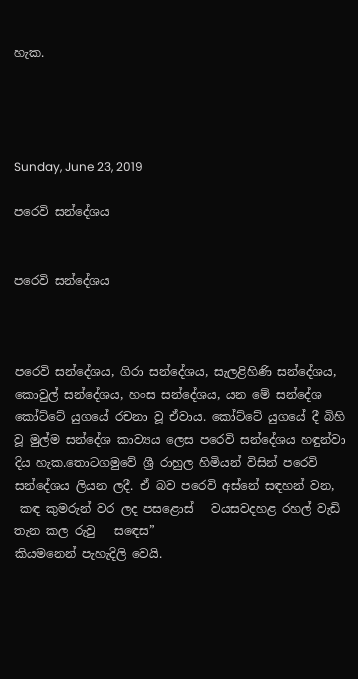හැක.




Sunday, June 23, 2019

පරෙවි සන්දේශය


පරෙවි සන්දේශය



පරෙවි සන්දේශය, ගිරා සන්දේශය, සැලළිහිණි සන්දේශය, කොවුල් සන්දේශය, හංස සන්දේශය, යන මේ සන්දේශ කෝට්ටේ යුගයේ රචනා වූ ඒවාය. කෝට්ටේ යුගයේ දී බිහි වූ මුල්ම සන්දේශ කාව්‍යය ලෙස පරෙවි සන්දේශය හඳුන්වා දිය හැක.තොටගමුවේ ශ්‍රී රාහුල හිමියන් විසින් පරෙවි සන්දේශය ලියන ලදී. ඒ බව පරෙවි අස්නේ සඳහන් වන,
 කඳ කුමරුන් වර ලද පසළොස්   වයසවදහළ රහල් වැඩි තැන කල රුවු   සඳෙස”
කියමනෙන් පැහැදිලි වෙයි.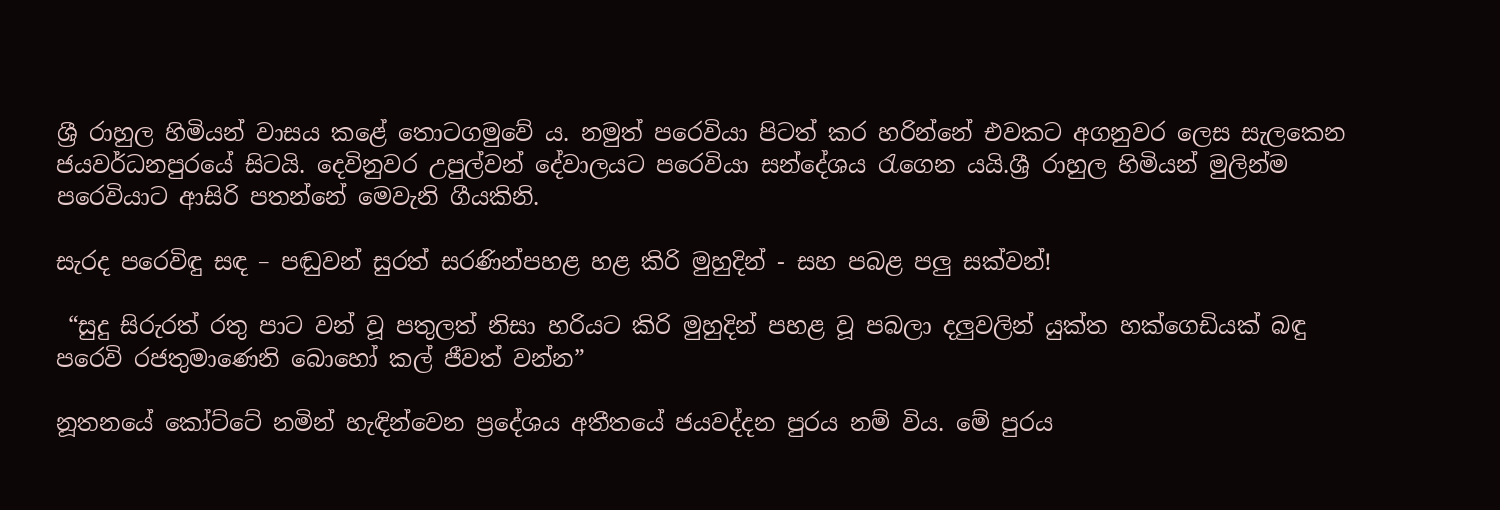ශ්‍රී රාහුල හිමියන් වාසය කළේ තොටගමුවේ ය. නමුත් පරෙවියා පිටත් කර හරින්නේ එවකට අගනුවර ලෙස සැලකෙන ජයවර්ධනපුරයේ සිටයි. දෙවිනුවර උපුල්වන් දේවාලයට පරෙවියා සන්දේශය රැගෙන යයි.ශ්‍රී රාහුල හිමියන් මුලින්ම පරෙවියාට ආසිරි පතන්නේ මෙවැනි ගීයකිනි.

සැරද පරෙවිඳු සඳ – පඬුවන් සුරත් සරණින්පහළ හළ කිරි මුහුදින් - සහ පබළ පලු සක්වන්!

 “සුදු සිරුරත් රතු පාට වන් වූ පතුලත් නිසා හරියට කිරි මුහුදින් පහළ වූ පබලා දලුවලින් යුක්ත හක්ගෙඩියක් බඳු පරෙවි රජතුමාණෙනි බොහෝ කල් ජීවත් වන්න”

නූතනයේ කෝට්ටේ නමින් හැඳින්වෙන ප්‍රදේශය අතීතයේ ජයවද්දන පුරය නම් විය. මේ පුරය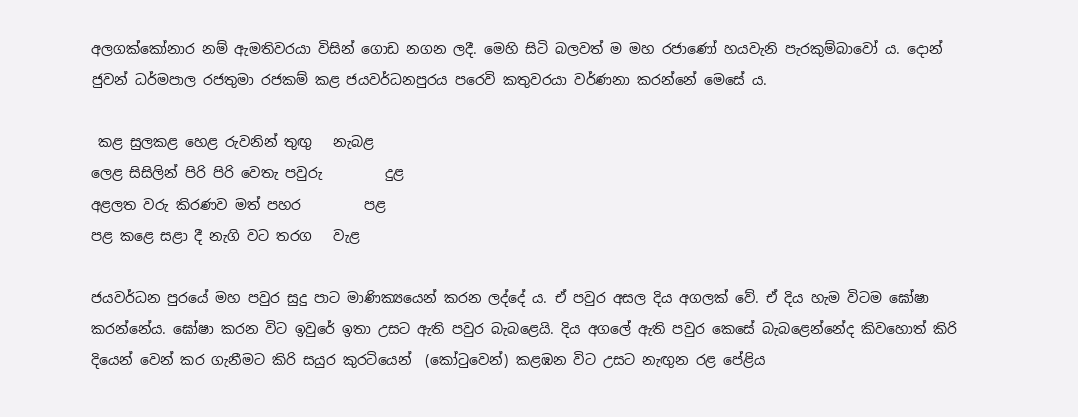අලගක්කෝනාර නම් ඇමතිවරයා විසින් ගොඩ නගන ලදී. මෙහි සිටි බලවත් ම මහ රජාණෝ හයවැනි පැරකුම්බාවෝ ය. දොන් ජුවන් ධර්මපාල රජතුමා රජකම් කළ ජයවර්ධනපුරය පරෙවි කතුවරයා වර්ණනා කරන්නේ මෙසේ ය.

 කළ සුලකළ හෙළ රුවනින් තුඟු   නැබළ
ලෙළ සිසිලින් පිරි පිරි වෙතැ පවුරු         දුළ
අළලත වරු කිරණව මත් පහර         පළ
පළ කළෙ සළා දී නැගි වට තරග   වැළ

ජයවර්ධන පුරයේ මහ පවුර සුදු පාට මාණික්‍යයෙන් කරන ලද්දේ ය. ඒ පවුර අසල දිය අගලක් වේ. ඒ දිය හැම විටම ඝෝෂා කරන්නේය. ඝෝෂා කරන විට ඉවුරේ ඉතා උසට ඇති පවුර බැබළෙයි. දිය අගලේ ඇති පවුර කෙසේ බැබළෙන්නේද කිවහොත් කිරි දියෙන් වෙන් කර ගැනීමට කිරි සයුර කුරටියෙන්  (කෝටුවෙන්) කළඹන විට උසට නැඟුන රළ පේළිය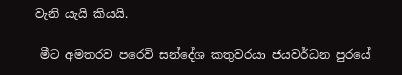වැනි යැයි කියයි.

 මීට අමතරව පරෙවි සන්දේශ කතුවරයා ජයවර්ධන පුරයේ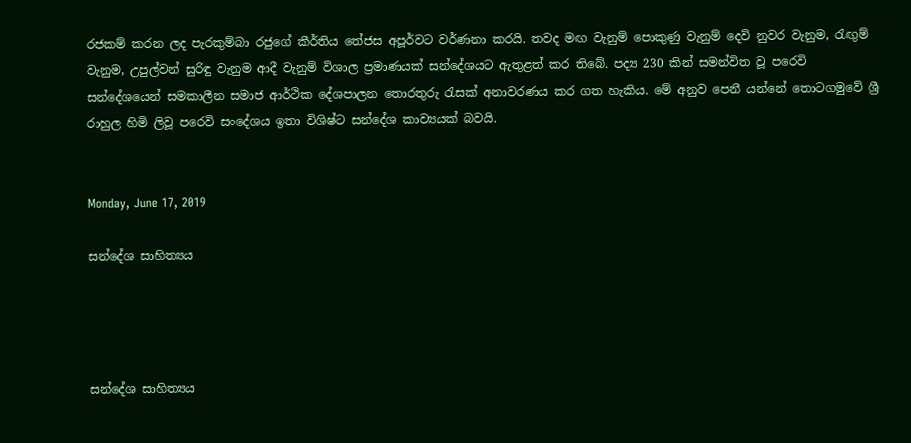රජකම් කරන ලද පැරකුම්බා රජුගේ කීර්තිය තේජස අපූර්වට වර්ණනා කරයි. තවද මඟ වැනුම් පොකුණු වැනුම් දෙවි නුවර වැනුම, රැඟුම් වැනුම, උපුල්වන් සුරිඳු වැනුම ආදී වැනුම් විශාල ප්‍රමාණයක් සන්දේශයට ඇතුළත් කර තිබේ. පද්‍ය 230 කින් සමන්විත වූ පරෙවි සන්දේශයෙන් සමකාලීන සමාජ ආර්ථික දේශපාලන තොරතුරු රැසක් අනාවරණය කර ගත හැකිය. මේ අනුව පෙනී යන්නේ තොටගමුවේ ශ්‍රී රාහුල හිමි ලිවූ පරෙවි සංදේශය ඉතා විශිෂ්ට සන්දේශ කාව්‍යයක් බවයි.


Monday, June 17, 2019

සන්දේශ සාහිත්‍යය




සන්දේශ සාහිත්‍යය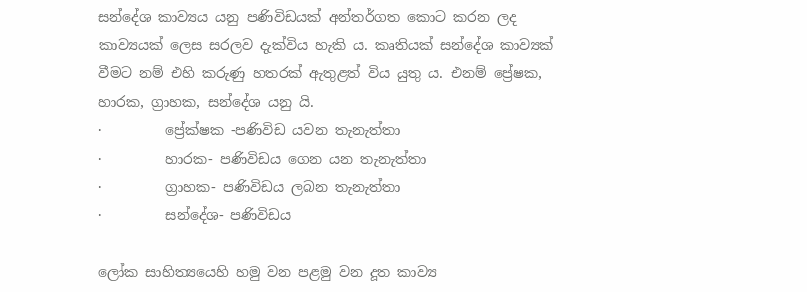සන්දේශ කාව්‍යය යනු පණිවිඩයක් අන්තර්ගත කොට කරන ලද කාව්‍යයක් ලෙස සරලව දැක්විය හැකි ය. කෘතියක් සන්දේශ කාව්‍යක් වීමට නම් එහි කරුණු හතරක් ඇතුළත් විය යුතු ය. එනම් ප්‍රේෂක, හාරක, ග්‍රාහක, සන්දේශ යනු යි.
·         ප්‍රේක්ෂක -පණිවිඩ යවන තැනැත්තා
·         හාරක- පණිවිඩය ගෙන යන තැනැත්තා
·         ග්‍රාහක- පණිවිඩය ලබන තැනැත්තා
·         සන්දේශ- පණිවිඩය

ලෝක සාහිත්‍යයෙහි හමු වන පළමු වන දූත කාව්‍ය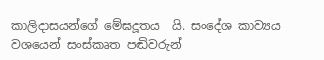කාලිදාසයන්ගේ මේඝදූතය  යි. සංදේශ කාව්‍යය වශයෙන් සංස්කෘත පඬිවරුන්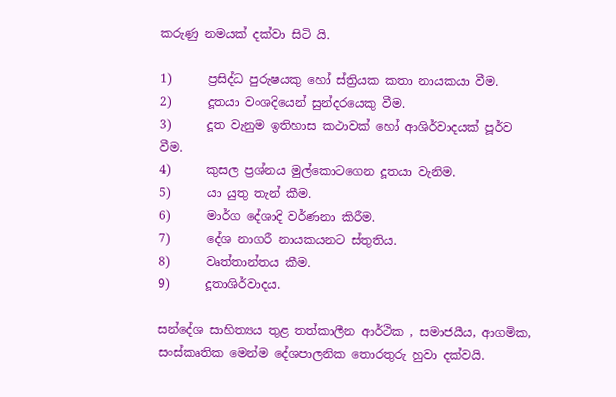කරුණු නමයක් දක්වා සිටි යි.

1)      ප්‍රසිද්ධ පුරුෂයකු හෝ ස්ත්‍රියක කතා නායකයා වීම.
2)      දූතයා වංශදියෙන් සුන්දරයෙකු වීම.
3)      දූත වැනුම ඉතිහාස කථාවක් හෝ ආශිර්වාදයක් පූර්ව වීම.
4)      කුසල ප්‍රශ්නය මුල්කොටගෙන දූතයා වැනිම.
5)      යා යුතු තැන් කීම.
6)      මාර්ග දේශාදි වර්ණනා කිරීම.
7)      දේශ නාගරී නායකයනට ස්තුතිය.
8)      වෘත්තාන්තය කීම.
9)      දූතාශිර්වාදය.

සන්දේශ සාහිත්‍යය තුළ තත්කාලීන ආර්ථික , සමාජයීය, ආගමික, සංස්කෘතික මෙන්ම දේශපාලනික තොරතුරු හුවා දක්වයි.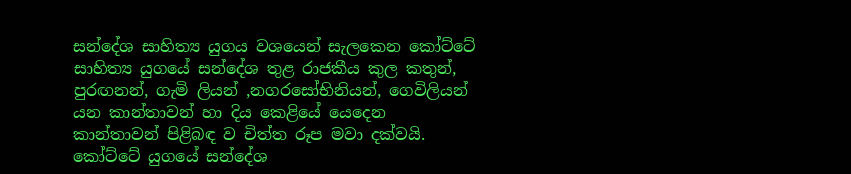සන්දේශ සාහිත්‍ය යුගය වශයෙන් සැලකෙන කෝට්ටේ සාහිත්‍ය යුගයේ සන්දේශ තුළ රාජකීය කුල කතුන්,  පුරඟනන්, ගැමි ලියන් ,නගරසෝභිනියන්, ගෙවිලියන් යන කාන්තාවන් හා දිය කෙළියේ යෙදෙන කාන්තාවන් පිළිබඳ ව චිත්ත රූප මවා දක්වයි. කෝට්ටේ යුගයේ සන්දේශ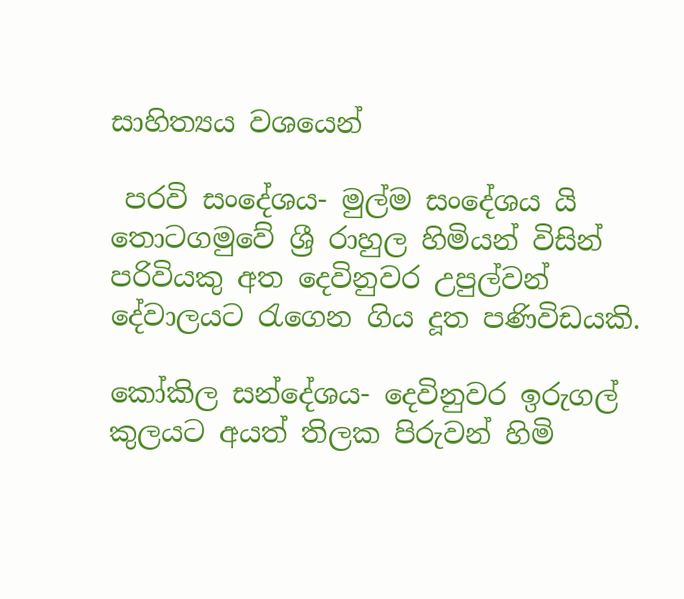සාහිත්‍යය වශයෙන්

 පරවි සංදේශය- මුල්ම සංදේශය යි තොටගමුවේ ශ්‍රී රාහුල හිමියන් විසින් පරිවියකු අත දෙවිනුවර උපුල්වන් දේවාලයට රැගෙන ගිය දූත පණිවිඩයකි.

කෝකිල සන්දේශය- දෙවිනුවර ඉරුගල් කුලයට අයත් තිලක පිරුවන් හිමි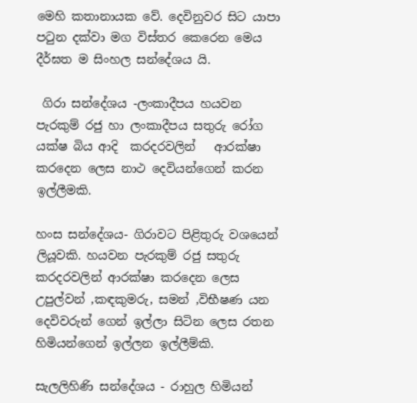මෙහි කතානායක වේ. දෙවිනුවර සිට යාපා පටුන දක්වා මග විස්තර කෙරෙන මෙය  දීර්ඝත ම සිංහල සන්දේශය යි.

 ගිරා සන්දේශය -ලංකාදීපය හයවන පැරකුම් රජු හා ලංකාදීපය සතුරු රෝග යක්ෂ බිය ආදි  කරදරවලින්   ආරක්ෂා කරදෙන ලෙස නාථ දෙවියන්ගෙන් කරන ඉල්ලීමකි.

හංස සන්දේශය- ගිරාවට පිළිතුරු වශයෙන් ලියූවකි. හයවන පැරකුම් රජු සතුරු කරදරවලින් ආරක්ෂා කරදෙන ලෙස උපුල්වන් ,කඳකුමරු, සමන් ,විභීෂණ යන දෙවිවරුන් ගෙන් ඉල්ලා සිටින ලෙස රතන හිමියන්ගෙන් ඉල්ලන ඉල්ලීම්කි.

සැලලිහිණි සන්දේශය - රාහුල හිමියන්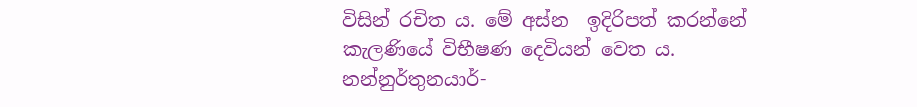විසින් රචිත ය. මේ අස්න  ඉදිරිපත් කරන්නේ කැලණියේ විභීෂණ දෙවියන් වෙත ය. නන්නුර්තුනයාර්-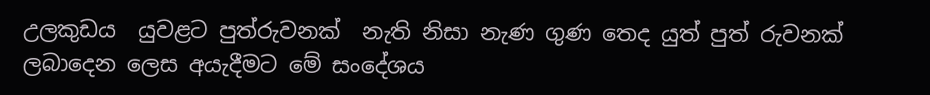උලකුඩය  යුවළට පුත්රුවනක්  නැති නිසා නැණ ගුණ තෙද යුත් පුත් රුවනක් ලබාදෙන ලෙස අයැදීමට මේ සංදේශය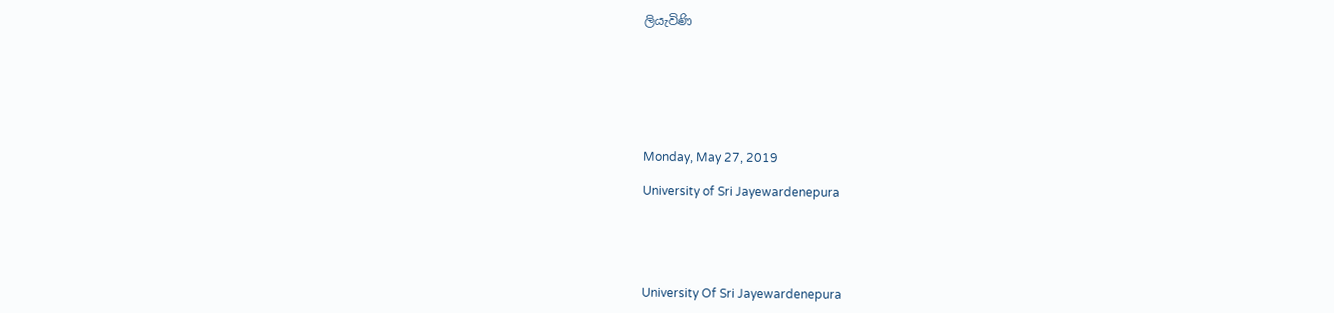ලියැවිණි







Monday, May 27, 2019

University of Sri Jayewardenepura





University Of Sri Jayewardenepura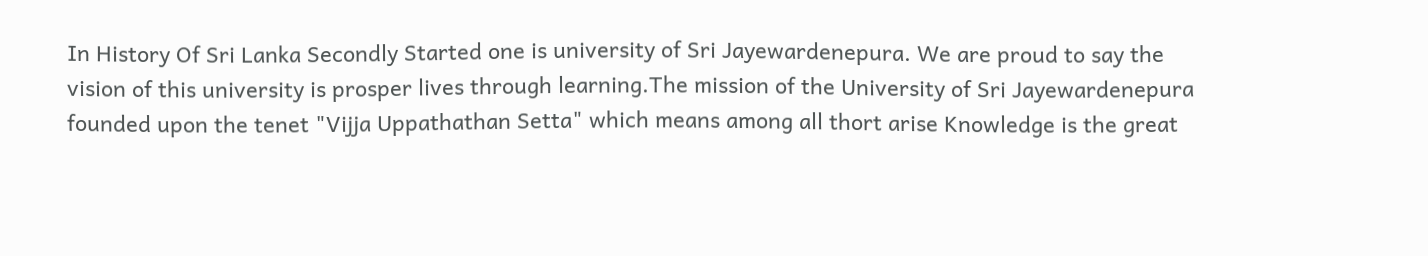In History Of Sri Lanka Secondly Started one is university of Sri Jayewardenepura. We are proud to say the vision of this university is prosper lives through learning.The mission of the University of Sri Jayewardenepura  founded upon the tenet "Vijja Uppathathan Setta" which means among all thort arise Knowledge is the great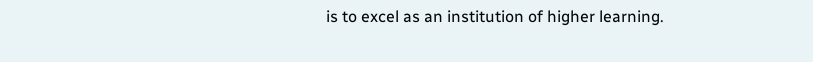is to excel as an institution of higher learning.